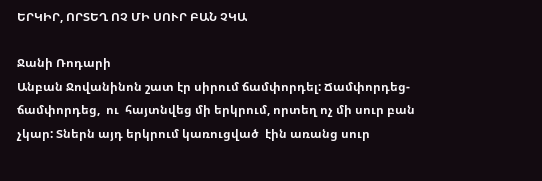ԵՐԿԻՐ, ՈՐՏԵՂ ՈՉ ՄԻ ՍՈՒՐ ԲԱՆ ՉԿԱ

Ջանի Ռոդարի
Անբան Ջովանինոն շատ էր սիրում ճամփորդել: Ճամփորդեց-ճամփորդեց,  ու  հայտնվեց մի երկրում, որտեղ ոչ մի սուր բան չկար: Տներն այդ երկրում կառուցված  էին առանց սուր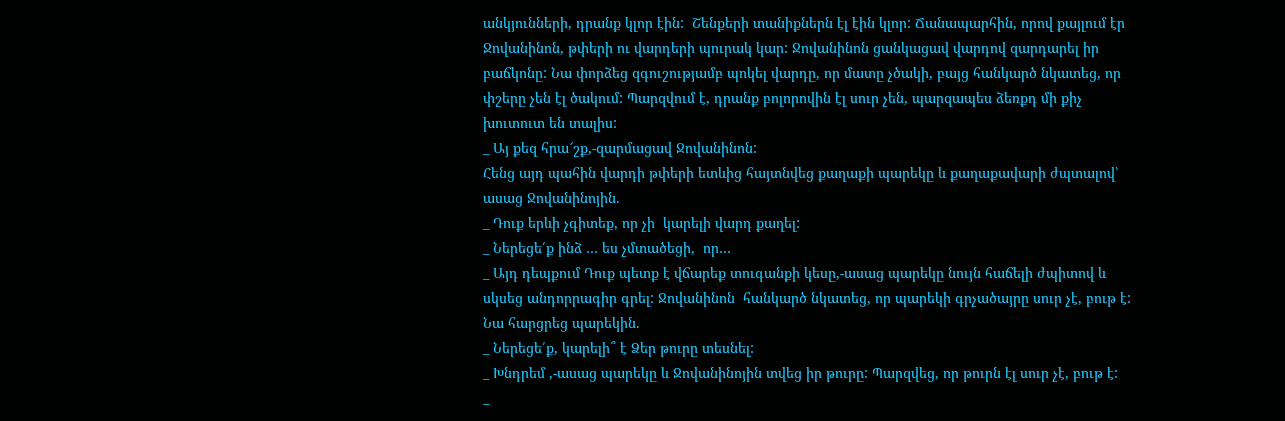անկյունների, դրանք կլոր էին:  Շենքերի տանիքներն էլ էին կլոր: Ճանապարհին, որով քայլում էր Ջովանինոն, թփերի ու վարդերի պուրակ կար: Ջովանինոն ցանկացավ վարդով զարդարել իր բաճկոնը: Նա փորձեց զգուշությամբ պոկել վարդը, որ մատը չծակի, բայց հանկարծ նկատեց, որ  փշերը չեն էլ ծակում: Պարզվում է, դրանք բոլորովին էլ սուր չեն, պարզապես ձեռքդ մի քիչ խուտուտ են տալիս:
_ Այ քեզ հրա՜շք,-զարմացավ Ջովանինոն:
Հենց այդ պահին վարդի թփերի ետևից հայտնվեց քաղաքի պարեկը և քաղաքավարի ժպտալով՝ ասաց Ջովանինոյին.
_ Դուք երևի չգիտեք, որ չի  կարելի վարդ քաղել:
_ Ներեցե՛ք ինձ … ես չմտածեցի,  որ…
_ Այդ դեպքում Դուք պետք է վճարեք տուգանքի կեսը,-ասաց պարեկը նույն հաճելի ժպիտով և սկսեց անդորրագիր գրել: Ջովանինոն  հանկարծ նկատեց, որ պարեկի գրչածայրը սուր չէ, բութ է: Նա հարցրեց պարեկին.
_ Ներեցե՛ք, կարելի՞ է Ձեր թուրը տեսնել:
_ Խնդրեմ ,-ասաց պարեկը և Ջովանինոյին տվեց իր թուրը: Պարզվեց, որ թուրն էլ սուր չէ, բութ է:
_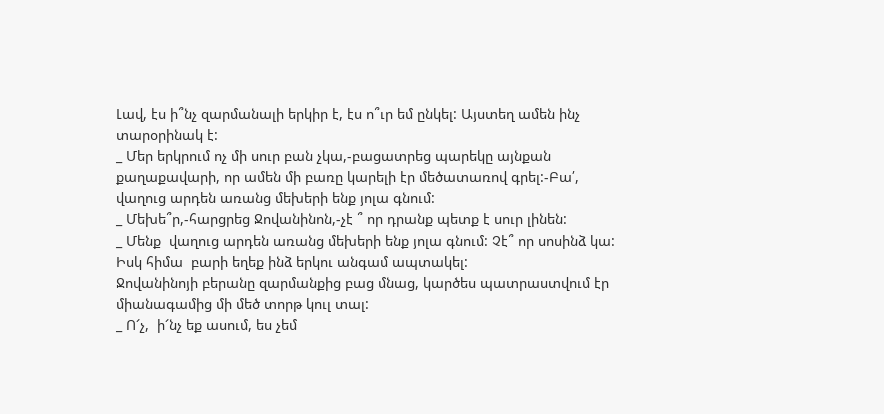Լավ, էս ի՞նչ զարմանալի երկիր է, էս ո՞ւր եմ ընկել: Այստեղ ամեն ինչ տարօրինակ է:
_ Մեր երկրում ոչ մի սուր բան չկա,-բացատրեց պարեկը այնքան քաղաքավարի, որ ամեն մի բառը կարելի էր մեծատառով գրել:-Բա՛, վաղուց արդեն առանց մեխերի ենք յոլա գնում:
_ Մեխե՞ր,-հարցրեց Ջովանինոն,-չէ ՞ որ դրանք պետք է սուր լինեն:
_ Մենք  վաղուց արդեն առանց մեխերի ենք յոլա գնում: Չէ՞ որ սոսինձ կա: Իսկ հիմա  բարի եղեք ինձ երկու անգամ ապտակել:
Ջովանինոյի բերանը զարմանքից բաց մնաց, կարծես պատրաստվում էր միանագամից մի մեծ տորթ կուլ տալ:
_ Ո՜չ,  ի՜նչ եք ասում, ես չեմ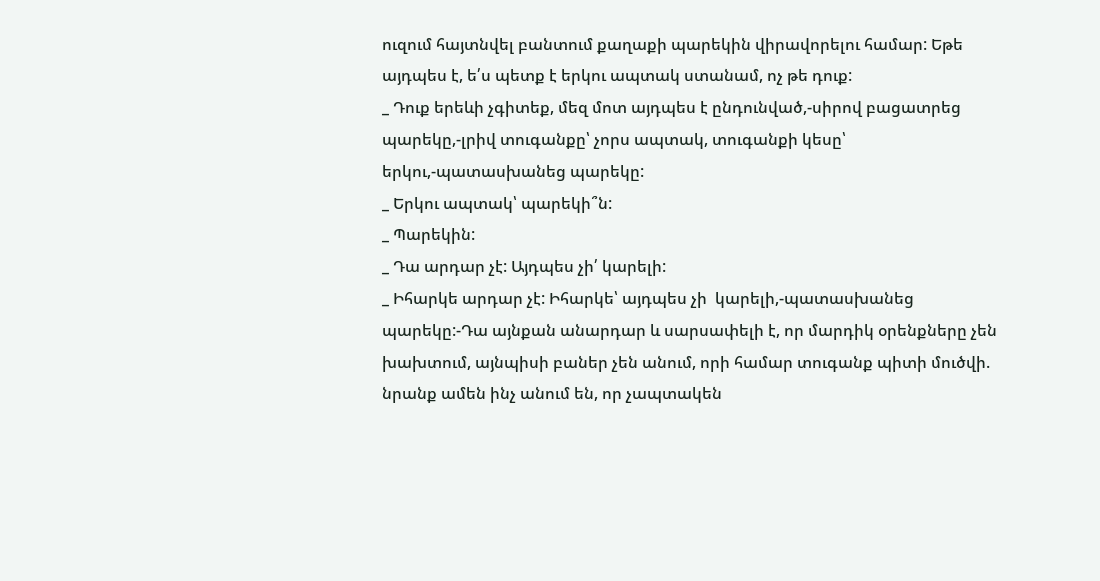ուզում հայտնվել բանտում քաղաքի պարեկին վիրավորելու համար: Եթե այդպես է, ե՛ս պետք է երկու ապտակ ստանամ, ոչ թե դուք:
_ Դուք երեևի չգիտեք, մեզ մոտ այդպես է ընդունված,-սիրով բացատրեց պարեկը,-լրիվ տուգանքը՝ չորս ապտակ, տուգանքի կեսը՝ երկու,-պատասխանեց պարեկը:
_ Երկու ապտակ՝ պարեկի՞ն:
_ Պարեկին:
_ Դա արդար չէ: Այդպես չի՛ կարելի:
_ Իհարկե արդար չէ: Իհարկե՝ այդպես չի  կարելի,-պատասխանեց պարեկը:-Դա այնքան անարդար և սարսափելի է, որ մարդիկ օրենքները չեն խախտում, այնպիսի բաներ չեն անում, որի համար տուգանք պիտի մուծվի. նրանք ամեն ինչ անում են, որ չապտակեն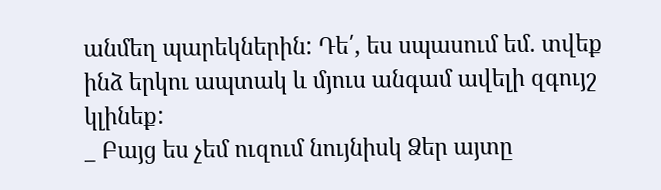անմեղ պարեկներին: Դե՛, ես սպասում եմ. տվեք ինձ երկու ապտակ և մյուս անգամ ավելի զգույշ կլինեք:
_ Բայց ես չեմ ուզում նույնիսկ Ձեր այտը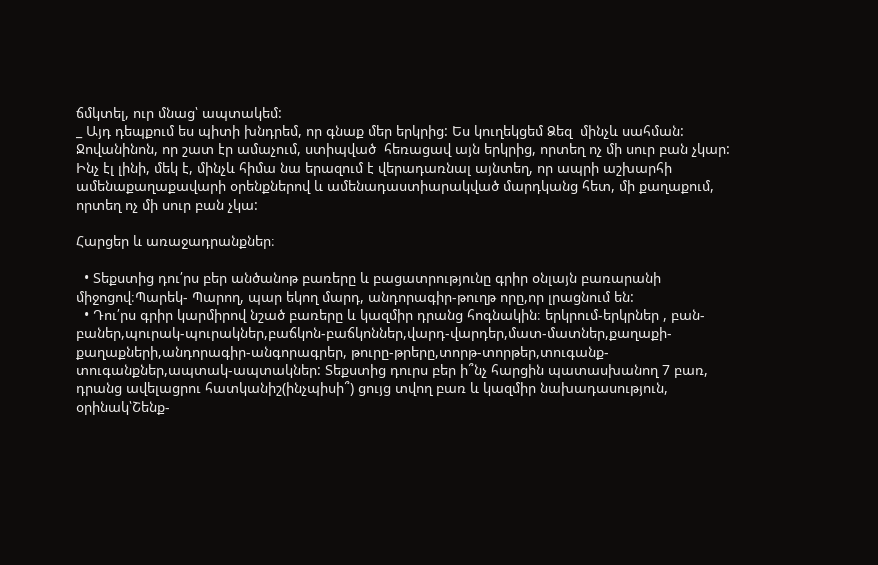ճմկտել, ուր մնաց՝ ապտակեմ:
_ Այդ դեպքում ես պիտի խնդրեմ, որ գնաք մեր երկրից: Ես կուղեկցեմ Ձեզ  մինչև սահման:
Ջովանինոն, որ շատ էր ամաչում, ստիպված  հեռացավ այն երկրից, որտեղ ոչ մի սուր բան չկար: Ինչ էլ լինի, մեկ է, մինչև հիմա նա երազում է վերադառնալ այնտեղ, որ ապրի աշխարհի ամենաքաղաքավարի օրենքներով և ամենադաստիարակված մարդկանց հետ, մի քաղաքում, որտեղ ոչ մի սուր բան չկա:

Հարցեր և առաջադրանքներ։

  • Տեքստից դու՛րս բեր անծանոթ բառերը և բացատրությունը գրիր օնլայն բառարանի միջոցով։Պարեկ- Պարող, պար եկող մարդ, անդորագիր-թուղթ որը,որ լրացնում են:
  • Դու՛րս գրիր կարմիրով նշած բառերը և կազմիր դրանց հոգնակին։ երկրում-երկրներ , բան-բաներ,պուրակ-պուրակներ,բաճկոն-բաճկոններ,վարդ-վարդեր,մատ-մատներ,քաղաքի-քաղաքների,անդորագիր-անգորագրեր, թուրը-թրերը,տորթ-տորթեր,տուգանք-տուգանքներ,ապտակ-ապտակներ: Տեքստից դուրս բեր ի՞նչ հարցին պատասխանող 7 բառ, դրանց ավելացրու հատկանիշ(ինչպիսի՞) ցույց տվող բառ և կազմիր նախադասություն, օրինակ՝Շենք-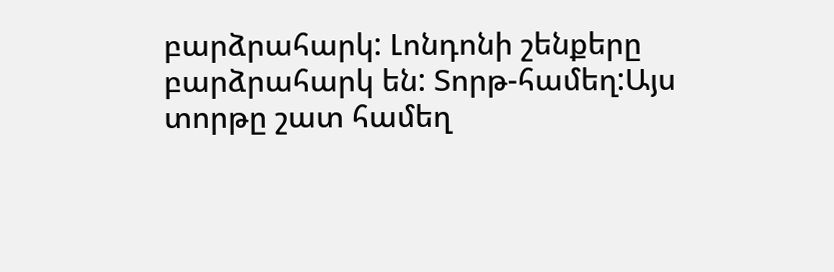բարձրահարկ: Լոնդոնի շենքերը բարձրահարկ են: Տորթ-համեղ:Այս տորթը շատ համեղ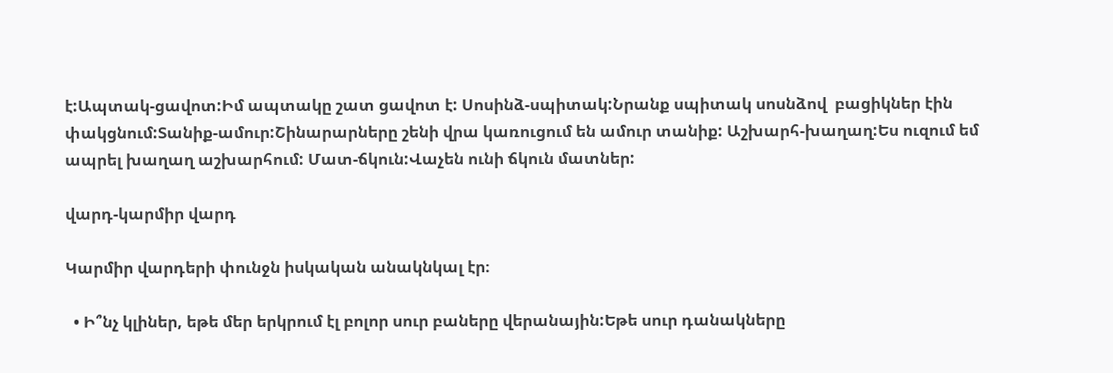է:Ապտակ-ցավոտ:Իմ ապտակը շատ ցավոտ է: Սոսինձ-սպիտակ:Նրանք սպիտակ սոսնձով  բացիկներ էին փակցնում:Տանիք-ամուր:Շինարարները շենի վրա կառուցում են ամուր տանիք: Աշխարհ-խաղաղ:Ես ուզում եմ ապրել խաղաղ աշխարհում: Մատ-ճկուն:Վաչեն ունի ճկուն մատներ:

վարդ-կարմիր վարդ

Կարմիր վարդերի փունջն իսկական անակնկալ էր։

  • Ի՞նչ կլիներ, եթե մեր երկրում էլ բոլոր սուր բաները վերանային:Եթե սուր դանակները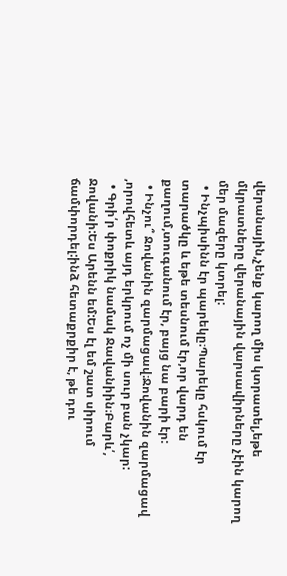վերանային,չենք կարող միս կտրատել,եթե մկրատները վերանային վարսավիրները չէին կարող մեր մազերը կտրել:
  • Ինչպիսինն էր պարեկը։Պարեկը հսկում էր տարածկը և եթե տեսնում էր,որ վարդ են քաղում,տուգանում էր, բայց նա բարի էր:
  • Ինչու՞ Ջովանին զարմացավ։Ջովանին զարմացավ ,որովհետև այդ երկրում ոչ մի սուր բան չկար:
  • Գրի՛ր փոքրիկ նամակ Ջավանիին։Բարև՛, Ջովանի:Ես Արենն եմ:Ես էլ եմ շատ սիրում ճամփորդել:ինձ հետաքրքիր է, թե դու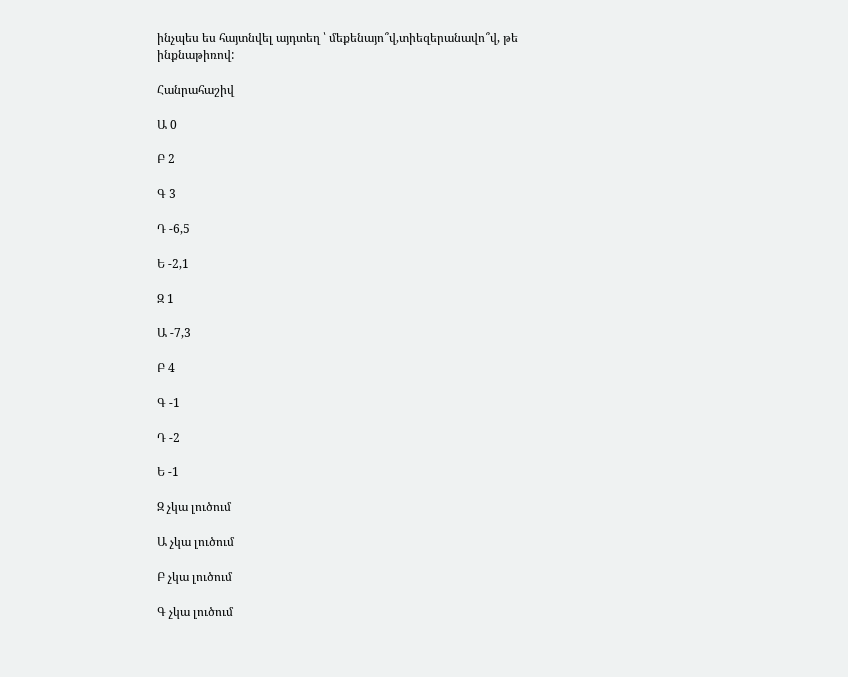ինչպես ես հայտնվել այդտեղ ՝ մեքենայո՞վ,տիեզերանավո՞վ, թե ինքնաթիռով:

Հանրահաշիվ

Ա 0

Բ 2

Գ 3

Դ -6,5

Ե -2,1

Զ 1

Ա -7,3

Բ 4

Գ -1

Դ -2

Ե -1

Զ չկա լուծում

Ա չկա լուծում

Բ չկա լուծում

Գ չկա լուծում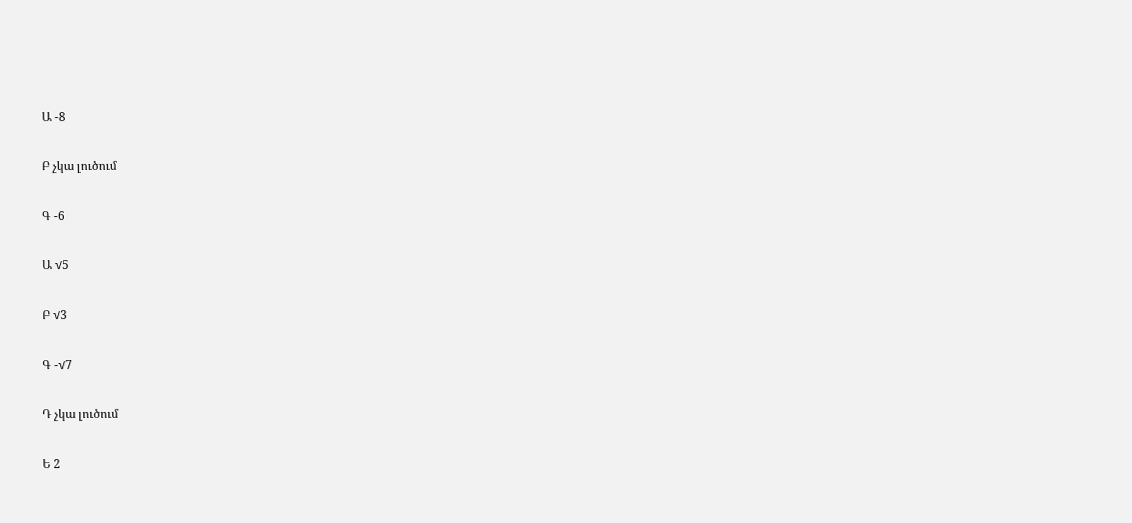Ա -8

Բ չկա լուծում

Գ -6

Ա √5

Բ √3

Գ -√7

Դ չկա լուծում

Ե 2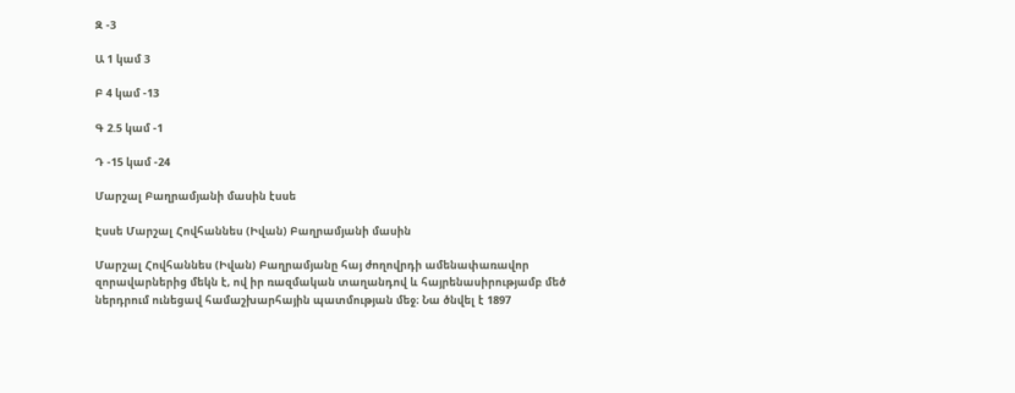Զ -3

Ա 1 կամ 3

Բ 4 կամ -13

Գ 2.5 կամ -1

Դ -15 կամ -24

Մարշալ Բաղրամյանի մասին էսսե

Էսսե Մարշալ Հովհաննես (Իվան) Բաղրամյանի մասին

Մարշալ Հովհաննես (Իվան) Բաղրամյանը հայ ժողովրդի ամենափառավոր զորավարներից մեկն է, ով իր ռազմական տաղանդով և հայրենասիրությամբ մեծ ներդրում ունեցավ համաշխարհային պատմության մեջ։ Նա ծնվել է 1897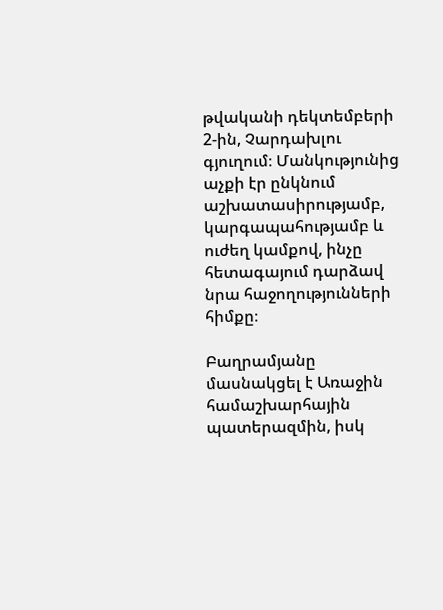թվականի դեկտեմբերի 2-ին, Չարդախլու գյուղում։ Մանկությունից աչքի էր ընկնում աշխատասիրությամբ, կարգապահությամբ և ուժեղ կամքով, ինչը հետագայում դարձավ նրա հաջողությունների հիմքը։

Բաղրամյանը մասնակցել է Առաջին համաշխարհային պատերազմին, իսկ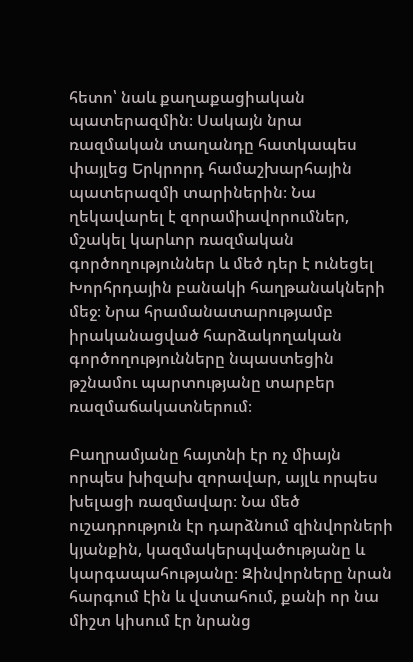հետո՝ նաև քաղաքացիական պատերազմին։ Սակայն նրա ռազմական տաղանդը հատկապես փայլեց Երկրորդ համաշխարհային պատերազմի տարիներին։ Նա ղեկավարել է զորամիավորումներ, մշակել կարևոր ռազմական գործողություններ և մեծ դեր է ունեցել Խորհրդային բանակի հաղթանակների մեջ։ Նրա հրամանատարությամբ իրականացված հարձակողական գործողությունները նպաստեցին թշնամու պարտությանը տարբեր ռազմաճակատներում։

Բաղրամյանը հայտնի էր ոչ միայն որպես խիզախ զորավար, այլև որպես խելացի ռազմավար։ Նա մեծ ուշադրություն էր դարձնում զինվորների կյանքին, կազմակերպվածությանը և կարգապահությանը։ Զինվորները նրան հարգում էին և վստահում, քանի որ նա միշտ կիսում էր նրանց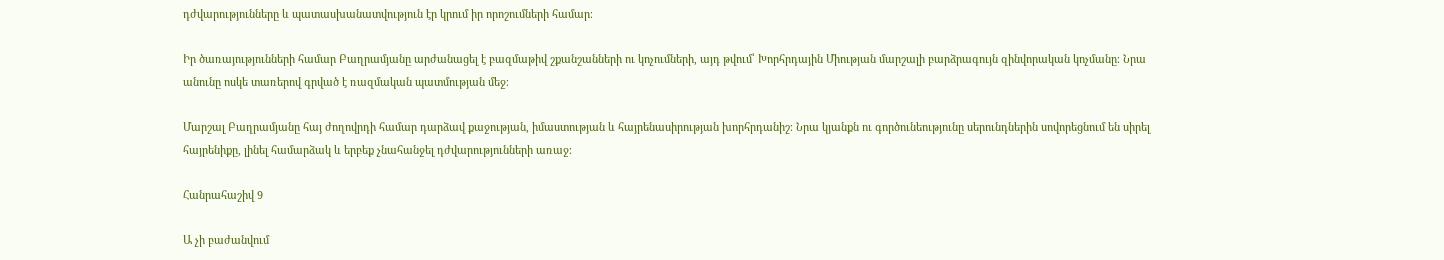դժվարությունները և պատասխանատվություն էր կրում իր որոշումների համար։

Իր ծառայությունների համար Բաղրամյանը արժանացել է բազմաթիվ շքանշանների ու կոչումների, այդ թվում՝ Խորհրդային Միության մարշալի բարձրագույն զինվորական կոչմանը։ Նրա անունը ոսկե տառերով գրված է ռազմական պատմության մեջ։

Մարշալ Բաղրամյանը հայ ժողովրդի համար դարձավ քաջության, իմաստության և հայրենասիրության խորհրդանիշ։ Նրա կյանքն ու գործունեությունը սերունդներին սովորեցնում են սիրել հայրենիքը, լինել համարձակ և երբեք չնահանջել դժվարությունների առաջ։

Հանրահաշիվ 9

Ա չի բաժանվում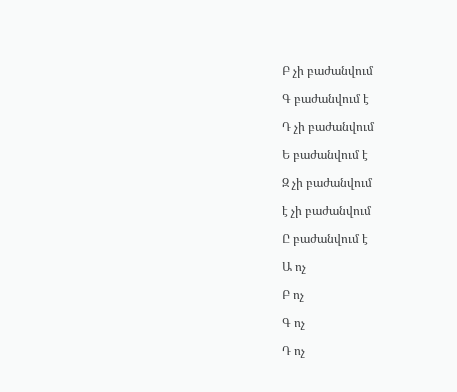Բ չի բաժանվում

Գ բաժանվում է

Դ չի բաժանվում

Ե բաժանվում է

Զ չի բաժանվում

է չի բաժանվում

Ը բաժանվում է

Ա ոչ

Բ ոչ

Գ ոչ

Դ ոչ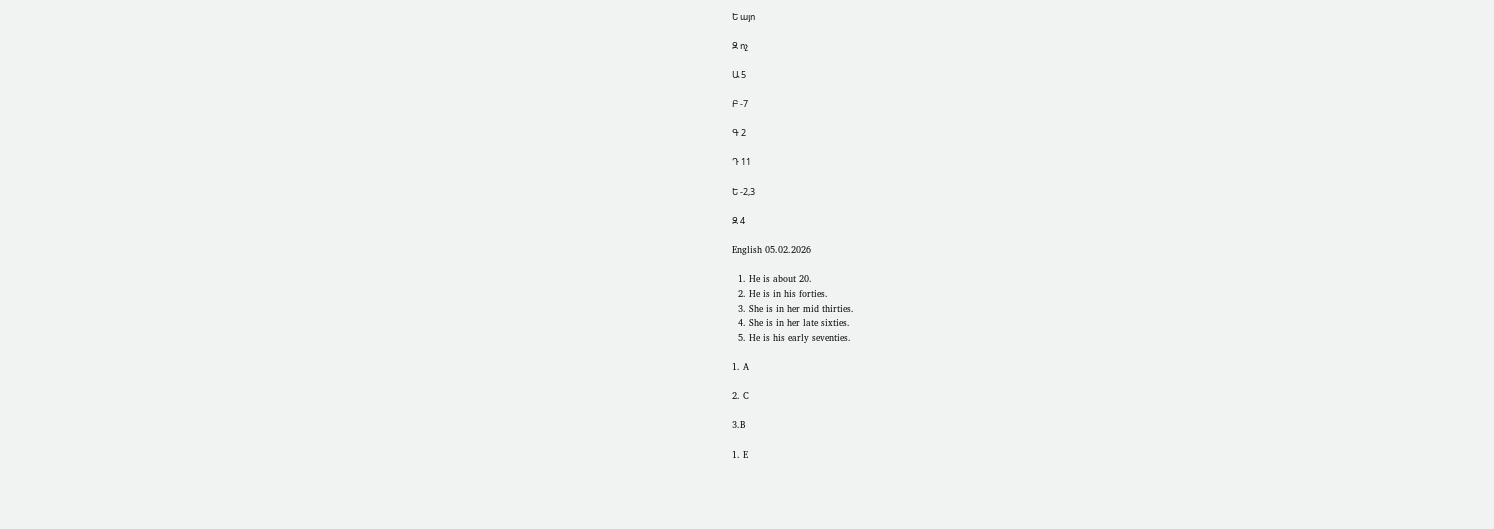Ե այո

Զ ոչ

Ա 5

Բ -7

Գ 2

Դ 11

Ե -2,3

Զ 4

English 05.02.2026

  1. He is about 20.
  2. He is in his forties.
  3. She is in her mid thirties.
  4. She is in her late sixties.
  5. He is his early seventies.

1. A

2. C

3.B

1. E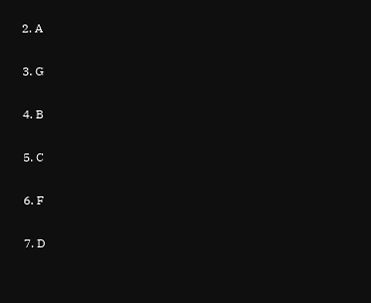2. A

3. G

4. B

5. C

6. F

7. D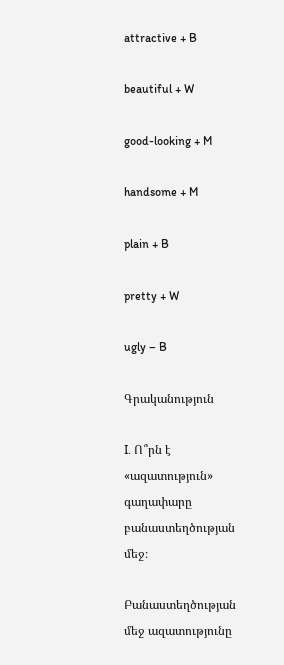attractive + B

beautiful + W

good-looking + M

handsome + M

plain + B

pretty + W

ugly – B

Գրականություն

I. Ո՞րն է «ազատություն» գաղափարը բանաստեղծության մեջ։

Բանաստեղծության մեջ ազատությունը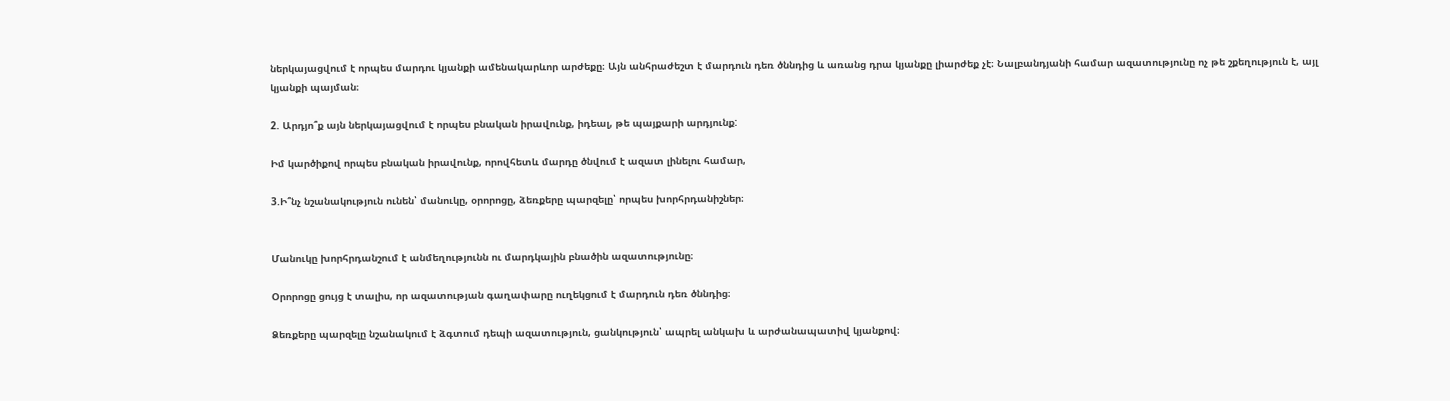ներկայացվում է որպես մարդու կյանքի ամենակարևոր արժեքը։ Այն անհրաժեշտ է մարդուն դեռ ծննդից և առանց դրա կյանքը լիարժեք չէ։ Նալբանդյանի համար ազատությունը ոչ թե շքեղություն է, այլ կյանքի պայման։

2. Արդյո՞ք այն ներկայացվում է որպես բնական իրավունք, իդեալ, թե պայքարի արդյունք:

Իմ կարծիքով որպես բնական իրավունք, որովհետև մարդը ծնվում է ազատ լինելու համար,

3.Ի՞նչ նշանակություն ունեն՝ մանուկը, օրորոցը, ձեռքերը պարզելը՝ որպես խորհրդանիշներ։


Մանուկը խորհրդանշում է անմեղությունն ու մարդկային բնածին ազատությունը։

Օրորոցը ցույց է տալիս, որ ազատության գաղափարը ուղեկցում է մարդուն դեռ ծննդից։

Ձեռքերը պարզելը նշանակում է ձգտում դեպի ազատություն, ցանկություն՝ ապրել անկախ և արժանապատիվ կյանքով։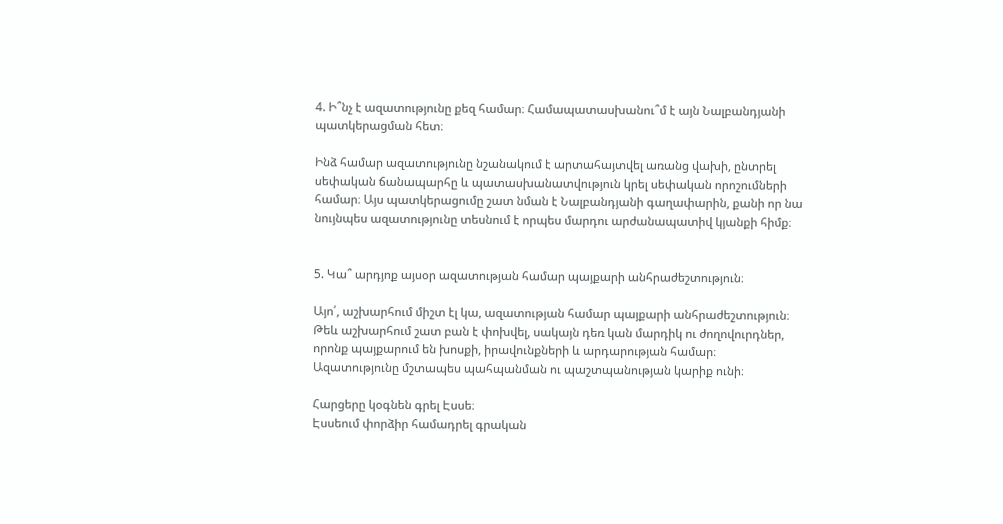4. Ի՞նչ է ազատությունը քեզ համար։ Համապատասխանու՞մ է այն Նալբանդյանի պատկերացման հետ։

Ինձ համար ազատությունը նշանակում է արտահայտվել առանց վախի, ընտրել սեփական ճանապարհը և պատասխանատվություն կրել սեփական որոշումների համար։ Այս պատկերացումը շատ նման է Նալբանդյանի գաղափարին, քանի որ նա նույնպես ազատությունը տեսնում է որպես մարդու արժանապատիվ կյանքի հիմք։


5. Կա՞ արդյոք այսօր ազատության համար պայքարի անհրաժեշտություն։

Այո՛, աշխարհում միշտ էլ կա, ազատության համար պայքարի անհրաժեշտություն։ Թեև աշխարհում շատ բան է փոխվել, սակայն դեռ կան մարդիկ ու ժողովուրդներ, որոնք պայքարում են խոսքի, իրավունքների և արդարության համար։ Ազատությունը մշտապես պահպանման ու պաշտպանության կարիք ունի։

Հարցերը կօգնեն գրել Էսսե։
Էսսեում փորձիր համադրել գրական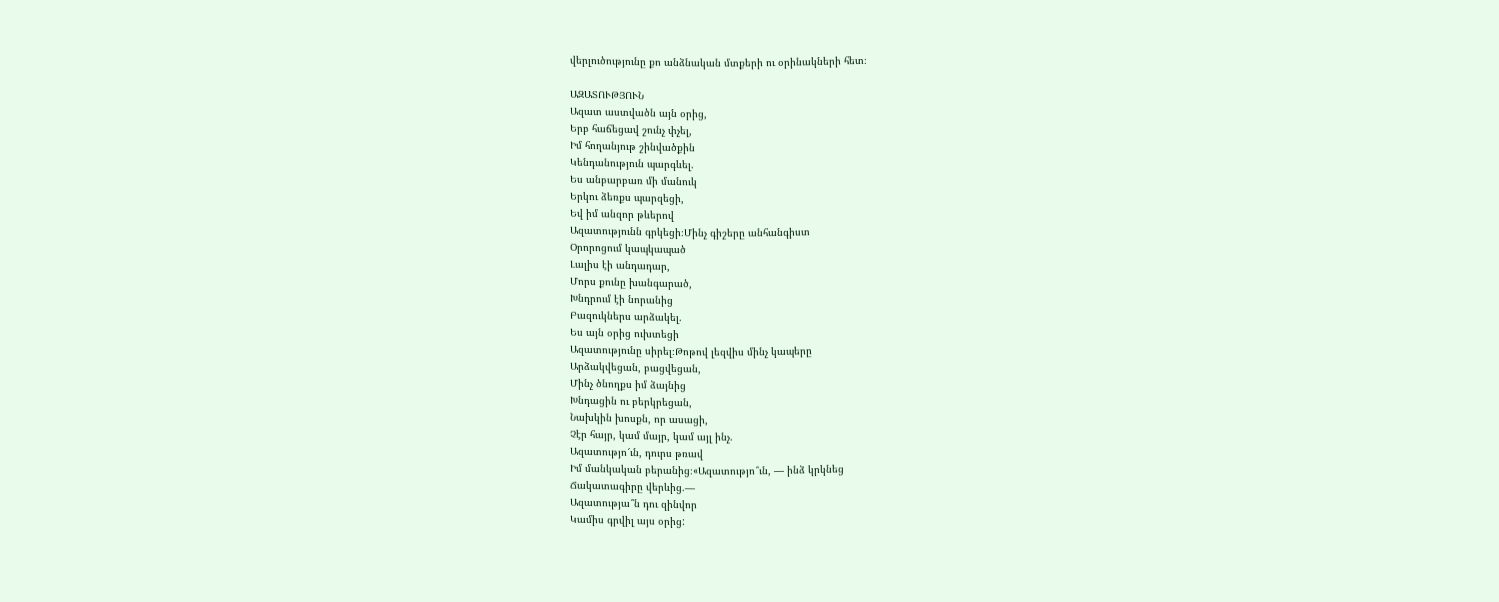վերլուծությունը քո անձնական մտքերի ու օրինակների հետ։

ԱԶԱՏՈՒԹՅՈՒՆ
Ազատ աստվածն այն օրից,
Երբ հաճեցավ շունչ փչել,
Իմ հողանյութ շինվածքին
Կենդանություն պարգևել.
Ես անբարբառ մի մանուկ
Երկու ձեռքս պարզեցի,
Եվ իմ անզոր թևերով
Ազատությունն գրկեցի։Մինչ գիշերը անհանգիստ
Օրորոցում կապկապած
Լալիս էի անդադար,
Մորս քունը խանգարած,
Խնդրում էի նորանից
Բազուկներս արձակել.
Ես այն օրից ուխտեցի
Ազատությունը սիրել։Թոթով լեզվիս մինչ կապերը
Արձակվեցան, բացվեցան,
Մինչ ծնողքս իմ ձայնից
Խնդացին ու բերկրեցան,
Նախկին խոսքն, որ ասացի,
Չէր հայր, կամ մայր, կամ այլ ինչ.
Ազատությո՜ւն, դուրս թռավ
Իմ մանկական բերանից։«Ազատությո՞ւն, — ինձ կրկնեց
Ճակատագիրը վերևից.—
Ազատությա՞ն դու զինվոր
Կամիս գրվիլ այս օրից: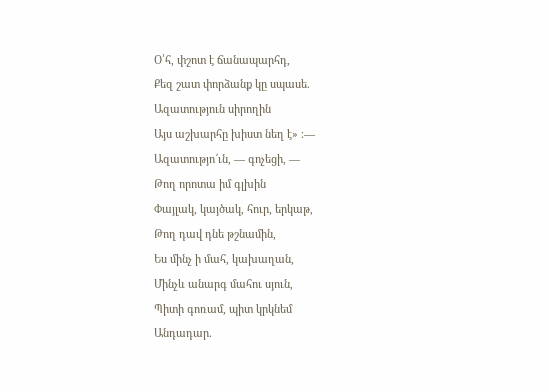Օ՛հ, փշոտ է ճանապարհդ,
Քեզ շատ փորձանք կը սպասե.
Ազատություն սիրողին
Այս աշխարհը խիստ նեղ է» ։— Ազատությո՜ւն, — գոչեցի, —
Թող որոտա իմ գլխին
Փայլակ, կայծակ, հուր, երկաթ,
Թող դավ դնե թշնամին,
Ես մինչ ի մահ, կախաղան,
Մինչև անարգ մահու սյուն,
Պիտի գոռամ, պիտ կրկնեմ
Անդադար.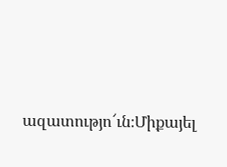ազատությո՜ւն։Միքայել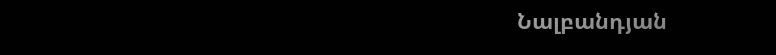Նալբանդյան